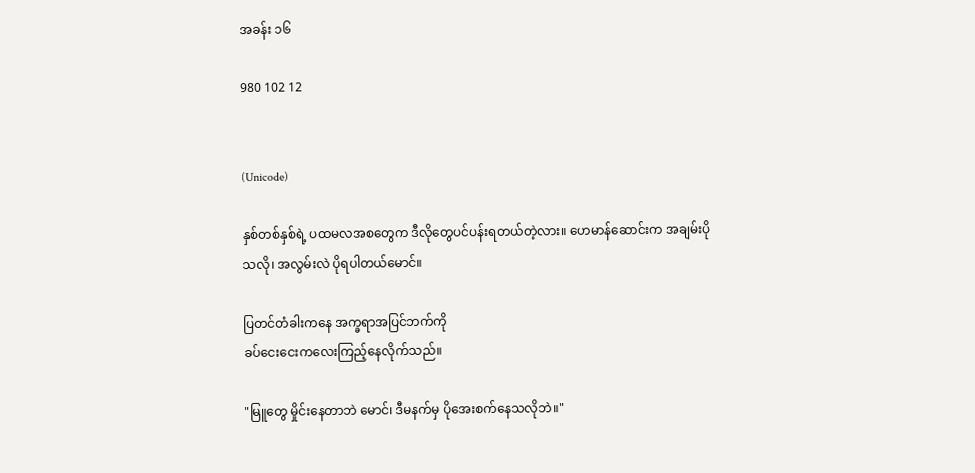အခန်း ၁၆

980 102 12


(Unicode)

နှစ်တစ်နှစ်ရဲ့ ပထမလအစတွေက ဒီလိုတွေပင်ပန်းရတယ်တဲ့လား။ ဟေမာန်ဆောင်းက အချမ်းပိုသလို၊ အလွမ်းလဲ ပိုရပါတယ်မောင်။

ပြတင်တံခါးကနေ အက္ခရာအပြင်ဘက်ကို
ခပ်ငေးငေးကလေးကြည့်နေလိုက်သည်။

"မြူတွေ မှိုင်းနေတာဘဲ မောင်၊ ဒီမနက်မှ ပိုအေးစက်နေသလိုဘဲ။"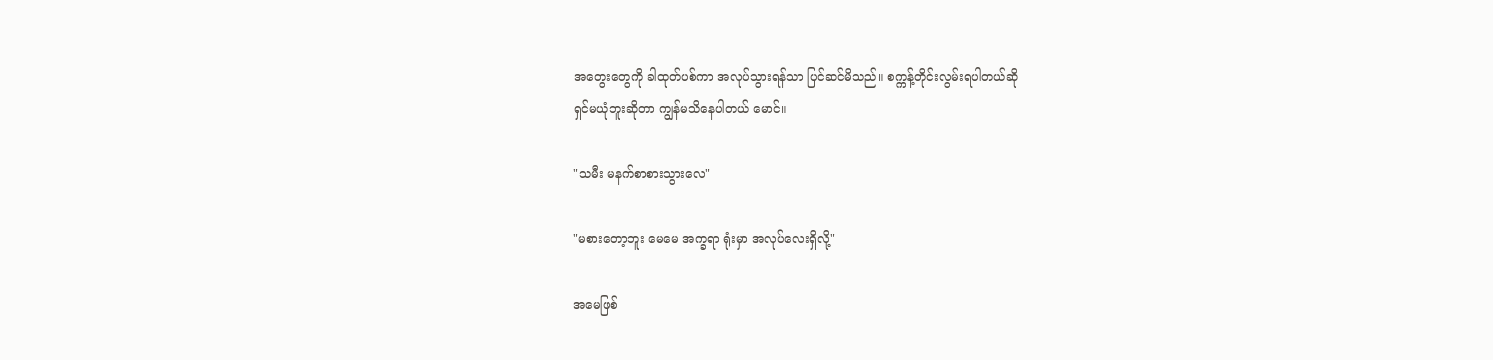အတွေးတွေကို ခါထုတ်ပစ်ကာ အလုပ်သွားရန်သာ ပြင်ဆင်မိသည်။ စက္ကန့်တိုင်းလွမ်းရပါတယ်ဆို
ရှင်မယုံဘူးဆိုတာ ကျွန်မသိနေပါတယ် မောင်။

"သမီး မနက်စာစားသွားလေ"

"မစားတော့ဘူး မေမေ အက္ခရာ ရုံးမှာ အလုပ်လေးရှိလို့"

အမေဖြစ်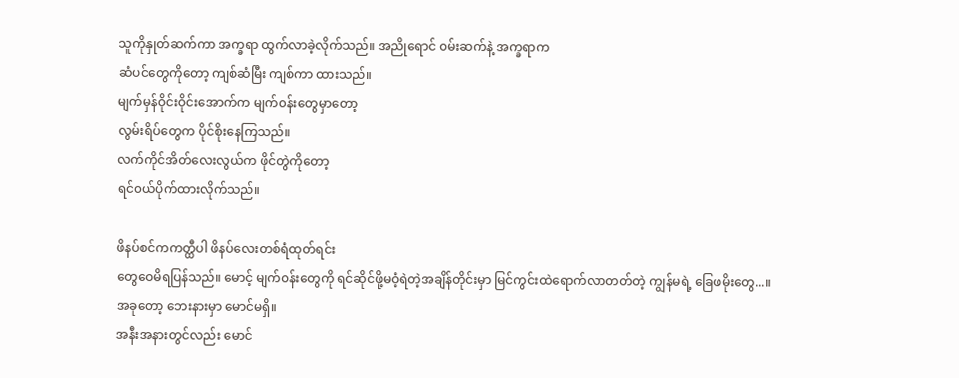သူကိုနှုတ်ဆက်ကာ အက္ခရာ ထွက်လာခဲ့လိုက်သည်။ အညိုရောင် ၀မ်းဆက်နဲ့ အက္ခရာက
ဆံပင်တွေကိုတော့ ကျစ်ဆံမြီး ကျစ်ကာ ထားသည်။
မျက်မှန်ဝိုင်းဝိုင်းအောက်က မျက်၀န်းတွေမှာတော့
လွမ်းရိပ်တွေက ပိုင်စိုးနေကြသည်။
လက်ကိုင်အိတ်လေးလွယ်က ဖိုင်တွဲကိုတော့
ရင်၀ယ်ပိုက်ထားလိုက်သည်။

ဖိနပ်စင်ကကတ္ထီပါ ဖိနပ်လေးတစ်ရံထုတ်ရင်း
တွေဝေမိရပြန်သည်။ မောင့် မျက်၀န်းတွေကို ရင်ဆိုင်ဖို့မဝံ့ရဲတဲ့အချိန်တိုင်းမှာ မြင်ကွင်းထဲရောက်လာတတ်တဲ့ ကျွန်မရဲ့ ခြေဖမိုးတွေ...။
အခုတော့ ဘေးနားမှာ မောင်မရှိ။
အနီးအနားတွင်လည်း မောင်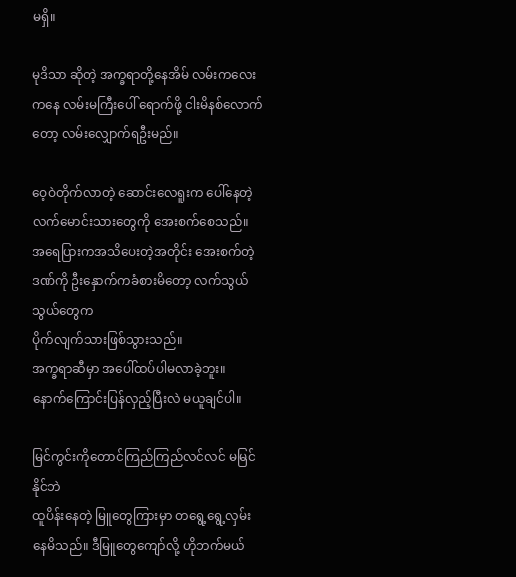မရှိ။

မုဒိသာ ဆိုတဲ့ အက္ခရာတို့နေအိမ် လမ်းကလေးကနေ လမ်းမကြီးပေါ် ရောက်ဖို့ ငါးမိနစ်လောက်တော့ လမ်းလျှောက်ရဦးမည်။

ဝေ့ဝဲတိုက်လာတဲ့ ဆောင်းလေရူးက ပေါ်နေတဲ့ လက်မောင်းသားတွေကို အေးစက်စေသည်။
အရေပြားကအသိပေးတဲ့အတိုင်း အေးစက်တဲ့ဒဏ်ကို ဦးနှောက်ကခံစားမိတော့ လက်သွယ်သွယ်တွေက
ပိုက်လျက်သားဖြစ်သွားသည်။
အက္ခရာဆီမှာ အပေါ်ထပ်ပါမလာခဲ့ဘူး။
နောက်ကြောင်းပြန်လှည့်ပြီးလဲ မယူချင်ပါ။

မြင်ကွင်းကိုတောင်ကြည်ကြည်လင်လင် မမြင်နိုင်ဘဲ
ထူပိန်းနေတဲ့ မြူတွေကြားမှာ တရွေ့ရွေ့လှမ်းနေမိသည်။ ဒီမြူတွေကျော်လို့ ဟိုဘက်မယ်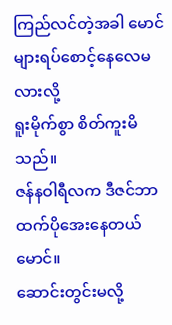ကြည်လင်တဲ့အခါ မောင်များရပ်စောင့်နေလေမလားလို့
ရူးမိုက်စွာ စိတ်ကူးမိသည်။
ဇန်နဝါရီလက ဒီဇင်ဘာထက်ပိုအေးနေတယ်မောင်။
ဆောင်းတွင်းမလို့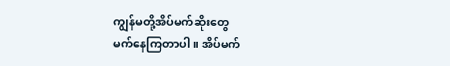ကျွန်မတို့အိပ်မက်ဆိုးတွေ
မက်နေကြတာပါ။ အိပ်မက်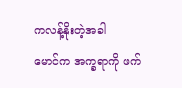ကလန့်နိုးတဲ့အခါ
မောင်က အက္ခရာကို ဖက်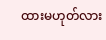ထားမဟုတ်လား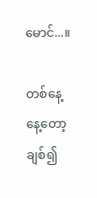မောင်...။

တစ်နေ့နေ့တော့ ချစ်၍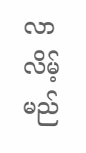လာလိမ့်မည်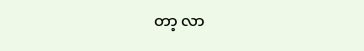တာ့ လာ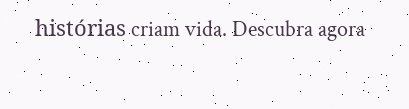histórias criam vida. Descubra agora